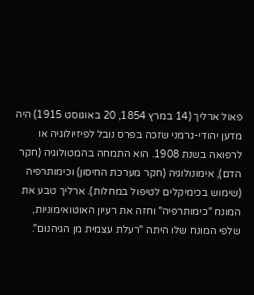פאול ארליך (14 במרץ 1854, 20 באוגוסט 1915) היה מדען יהודי-גרמני שזכה בפרס נובל לפיזיולוגיה או לרפואה בשנת 1908. הוא התמחה בהמטולוגיה (חקר הדם), אימונולוגיה (חקר מערכת החיסון) וכימותרפיה (שימוש בכימיקלים לטיפול במחלות). ארליך טבע את המונח "כימותרפיה" וחזה את רעיון האוטואימוניות, שלפי המונח שלו היתה "רעלת עצמית מן הגיהנום".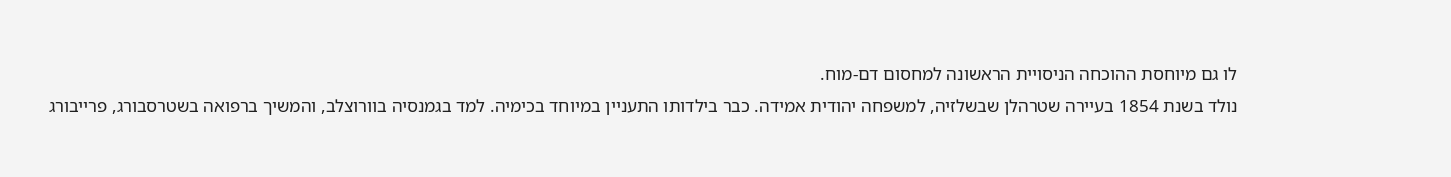לו גם מיוחסת ההוכחה הניסויית הראשונה למחסום דם-מוח.
נולד בשנת 1854 בעיירה שטרהלן שבשלזיה, למשפחה יהודית אמידה. כבר בילדותו התעניין במיוחד בכימיה. למד בגמנסיה בוורוצלב, והמשיך ברפואה בשטרסבורג, פרייבורג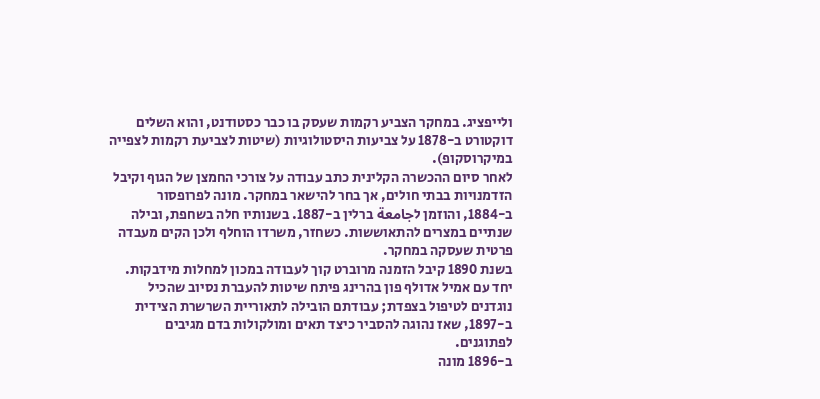ולייפציג. במחקר הצביע רקמות שעסק בו כבר כסטודנט, והוא השלים דוקטורט ב-1878 על צביעות היסטולוגיות (שיטות לצביעת רקמות לצפייה במיקרוסקופ).
לאחר סיום ההכשרה הקלינית כתב עבודה על צורכי החמצן של הגוף וקיבל הזדמנויות בבתי חולים, אך בחר להישאר במחקר. מונה לפרופסור ב-1884, והוזמן לجامعة ברלין ב-1887. בשנותיו חלה בשחפת, ובילה שנתיים במצרים להתאוששות. כשחזר, משרדו הוחלף ולכן הקים מעבדה פרטית שעסקה במחקר.
בשנת 1890 קיבל הזמנה מרוברט קוך לעבודה במכון למחלות מידבקות. יחד עם אמיל אדולף פון בהרינג פיתח שיטות להעברת נסיוב שהכיל נוגדנים לטיפול בצפדת; עבודתם הובילה לתאוריית השרשרת הצידית ב-1897, שאז נהוגה להסביר כיצד תאים ומולקולות בדם מגיבים לפתוגנים.
ב-1896 מונה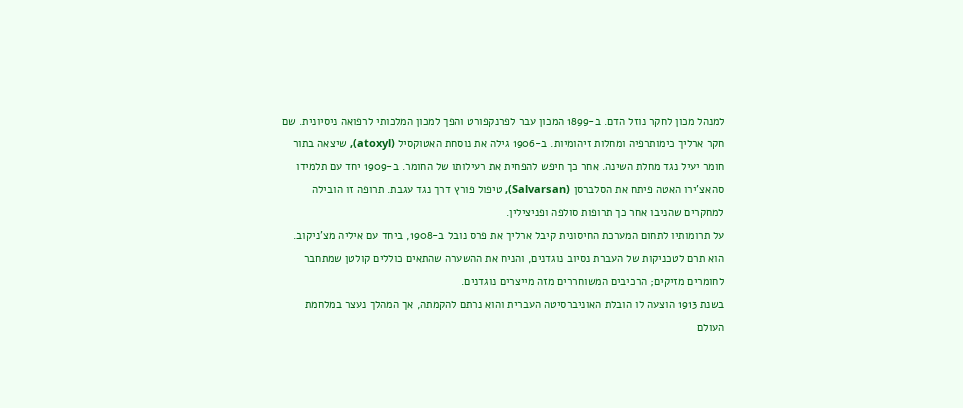למנהל מכון לחקר נוזל הדם. ב-1899 המכון עבר לפרנקפורט והפך למכון המלכותי לרפואה ניסיונית. שם חקר ארליך כימותרפיה ומחלות זיהומיות. ב-1906 גילה את נוסחת האטוקסיל (atoxyl), שיצאה בתור חומר יעיל נגד מחלת השינה. אחר כך חיפש להפחית את רעילותו של החומר. ב-1909 יחד עם תלמידו סהאצ'ירו האטה פיתח את הסלברסן (Salvarsan), טיפול פורץ דרך נגד עגבת. תרופה זו הובילה למחקרים שהניבו אחר כך תרופות סולפה ופניצילין.
על תרומותיו לתחום המערכת החיסונית קיבל ארליך את פרס נובל ב-1908, ביחד עם איליה מצ'ניקוב. הוא תרם לטכניקות של העברת נסיוב נוגדנים, והניח את ההשערה שהתאים כוללים קולטן שמתחבר לחומרים מזיקים; הרכיבים המשוחררים מזה מייצרים נוגדנים.
בשנת 1913 הוצעה לו הובלת האוניברסיטה העברית והוא נרתם להקמתה, אך המהלך נעצר במלחמת העולם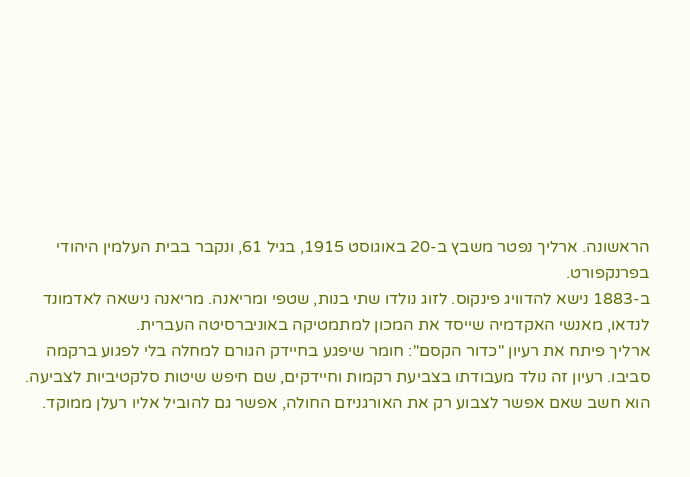הראשונה. ארליך נפטר משבץ ב-20 באוגוסט 1915, בגיל 61, ונקבר בבית העלמין היהודי בפרנקפורט.
ב-1883 נישא להדוויג פינקוס. לזוג נולדו שתי בנות, שטפי ומריאנה. מריאנה נישאה לאדמונד לנדאו, מאנשי האקדמיה שייסד את המכון למתמטיקה באוניברסיטה העברית.
ארליך פיתח את רעיון "כדור הקסם": חומר שיפגע בחיידק הגורם למחלה בלי לפגוע ברקמה סביבו. רעיון זה נולד מעבודתו בצביעת רקמות וחיידקים, שם חיפש שיטות סלקטיביות לצביעה. הוא חשב שאם אפשר לצבוע רק את האורגניזם החולה, אפשר גם להוביל אליו רעלן ממוקד.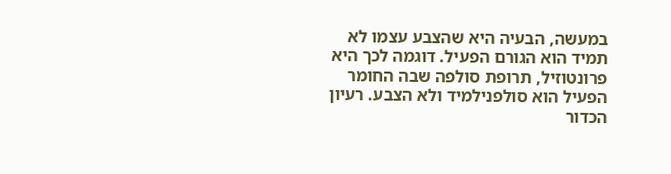במעשה, הבעיה היא שהצבע עצמו לא תמיד הוא הגורם הפעיל. דוגמה לכך היא פרונטוזיל, תרופת סולפה שבה החומר הפעיל הוא סולפנילמיד ולא הצבע. רעיון הכדור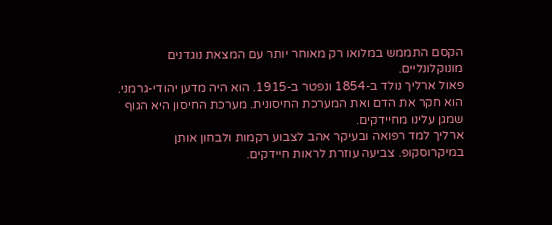הקסם התממש במלואו רק מאוחר יותר עם המצאת נוגדנים מונוקלונליים.
פאול ארליך נולד ב-1854 ונפטר ב-1915. הוא היה מדען יהודי-גרמני.
הוא חקר את הדם ואת המערכת החיסונית. מערכת החיסון היא הגוף שמגן עלינו מחיידקים.
ארליך למד רפואה ובעיקר אהב לצבוע רקמות ולבחון אותן במיקרוסקופ. צביעה עוזרת לראות חיידקים.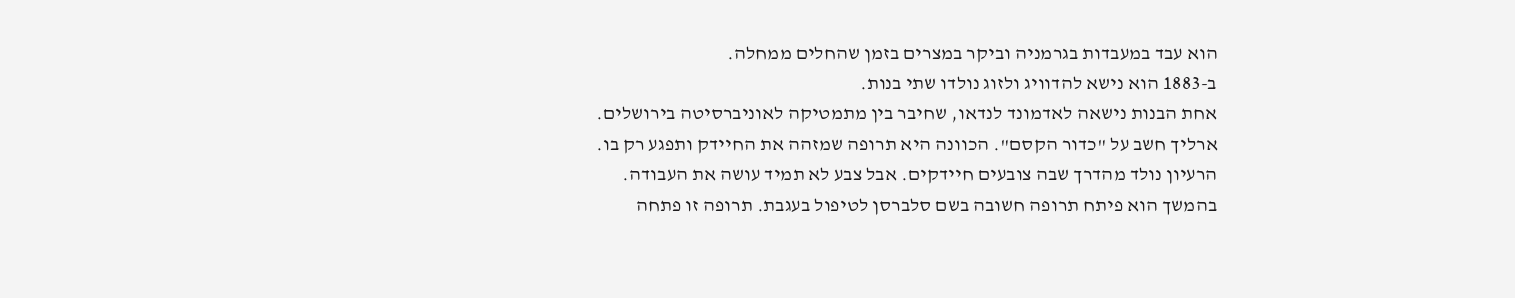הוא עבד במעבדות בגרמניה וביקר במצרים בזמן שהחלים ממחלה.
ב-1883 הוא נישא להדוויג ולזוג נולדו שתי בנות.
אחת הבנות נישאה לאדמונד לנדאו, שחיבר בין מתמטיקה לאוניברסיטה בירושלים.
ארליך חשב על "כדור הקסם". הכוונה היא תרופה שמזהה את החיידק ותפגע רק בו.
הרעיון נולד מהדרך שבה צובעים חיידקים. אבל צבע לא תמיד עושה את העבודה.
בהמשך הוא פיתח תרופה חשובה בשם סלברסן לטיפול בעגבת. תרופה זו פתחה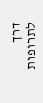דרך לתרופות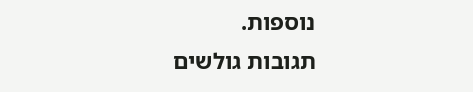נוספות.
תגובות גולשים